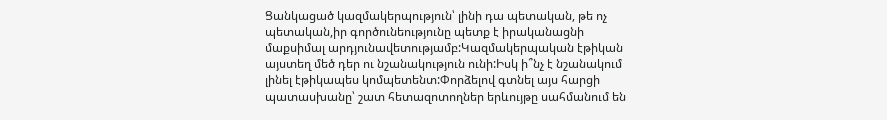Ցանկացած կազմակերպություն՝ լինի դա պետական, թե ոչ պետական,իր գործունեությունը պետք է իրականացնի մաքսիմալ արդյունավետությամբ:Կազմակերպական էթիկան այստեղ մեծ դեր ու նշանակություն ունի:Իսկ ի՞նչ է նշանակում լինել էթիկապես կոմպետենտ:Փորձելով գտնել այս հարցի պատասխանը՝ շատ հետազոտողներ երևույթը սահմանում են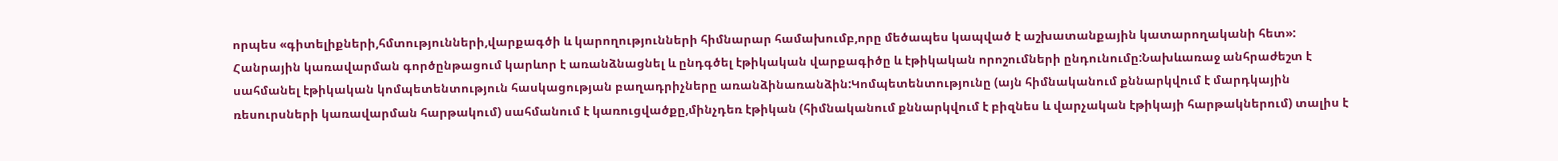որպես «գիտելիքների,հմտությունների,վարքագծի և կարողությունների հիմնարար համախումբ,որը մեծապես կապված է աշխատանքային կատարողականի հետ»:
Հանրային կառավարման գործընթացում կարևոր է առանձնացնել և ընդգծել էթիկական վարքագիծը և էթիկական որոշումների ընդունումը:Նախևառաջ անհրաժեշտ է սահմանել էթիկական կոմպետենտություն հասկացության բաղադրիչները առանձինառանձին:Կոմպետենտությունը (այն հիմնականում քննարկվում է մարդկային ռեսուրսների կառավարման հարթակում) սահմանում է կառուցվածքը,մինչդեռ էթիկան (հիմնականում քննարկվում է բիզնես և վարչական էթիկայի հարթակներում) տալիս է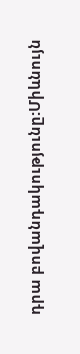դրա բովանդակությունը:Միևնույն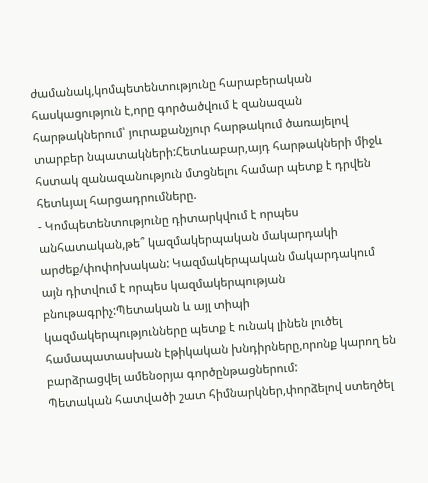ժամանակ,կոմպետենտությունը հարաբերական հասկացություն է,որը գործածվում է զանազան հարթակներում՝ յուրաքանչյուր հարթակում ծառայելով տարբեր նպատակների:Հետևաբար,այդ հարթակների միջև հստակ զանազանություն մտցնելու համար պետք է դրվեն հետևյալ հարցադրումները.
- Կոմպետենտությունը դիտարկվում է որպես անհատական,թե՞ կազմակերպական մակարդակի արժեք/փոփոխական: Կազմակերպական մակարդակում այն դիտվում է որպես կազմակերպության բնութագրիչ:Պետական և այլ տիպի կազմակերպությունները պետք է ունակ լինեն լուծել համապատասխան էթիկական խնդիրները,որոնք կարող են բարձրացվել ամենօրյա գործընթացներում:
Պետական հատվածի շատ հիմնարկներ,փորձելով ստեղծել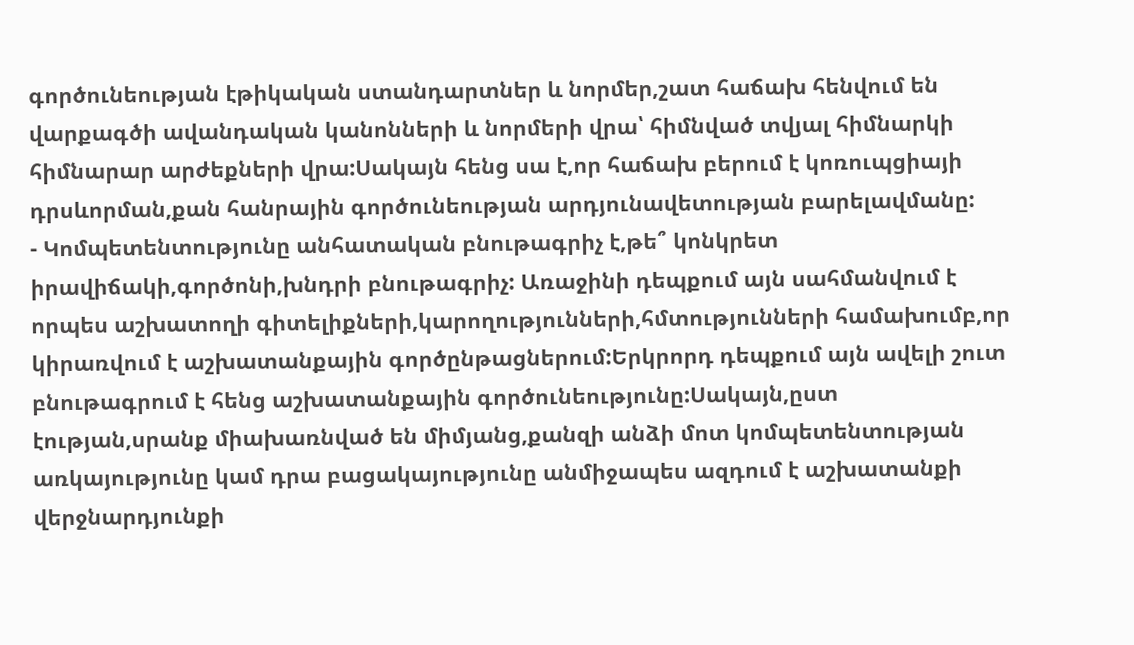գործունեության էթիկական ստանդարտներ և նորմեր,շատ հաճախ հենվում են վարքագծի ավանդական կանոնների և նորմերի վրա՝ հիմնված տվյալ հիմնարկի հիմնարար արժեքների վրա:Սակայն հենց սա է,որ հաճախ բերում է կոռուպցիայի դրսևորման,քան հանրային գործունեության արդյունավետության բարելավմանը:
- Կոմպետենտությունը անհատական բնութագրիչ է,թե՞ կոնկրետ իրավիճակի,գործոնի,խնդրի բնութագրիչ: Առաջինի դեպքում այն սահմանվում է որպես աշխատողի գիտելիքների,կարողությունների,հմտությունների համախումբ,որ կիրառվում է աշխատանքային գործընթացներում:Երկրորդ դեպքում այն ավելի շուտ բնութագրում է հենց աշխատանքային գործունեությունը:Սակայն,ըստ էության,սրանք միախառնված են միմյանց,քանզի անձի մոտ կոմպետենտության առկայությունը կամ դրա բացակայությունը անմիջապես ազդում է աշխատանքի վերջնարդյունքի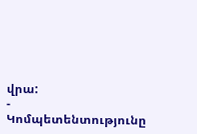վրա:
- Կոմպետենտությունը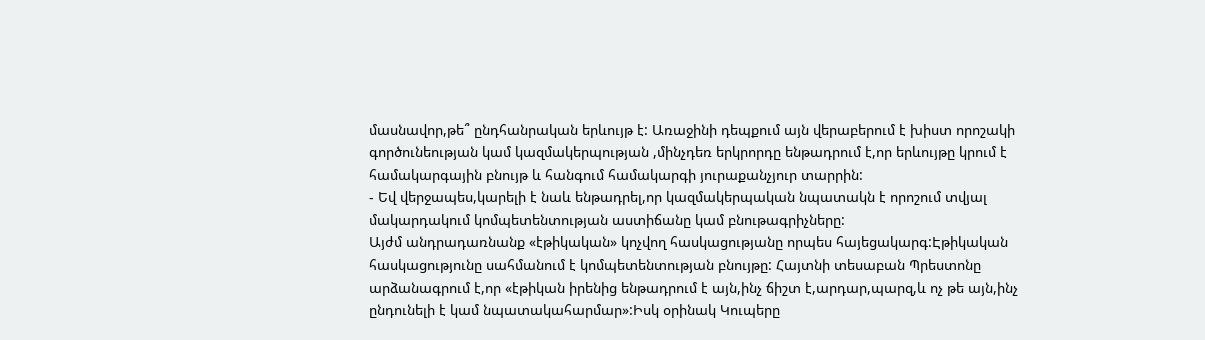մասնավոր,թե՞ ընդհանրական երևույթ է: Առաջինի դեպքում այն վերաբերում է խիստ որոշակի գործունեության կամ կազմակերպության ,մինչդեռ երկրորդը ենթադրում է,որ երևույթը կրում է համակարգային բնույթ և հանգում համակարգի յուրաքանչյուր տարրին:
- Եվ վերջապես,կարելի է նաև ենթադրել,որ կազմակերպական նպատակն է որոշում տվյալ մակարդակում կոմպետենտության աստիճանը կամ բնութագրիչները:
Այժմ անդրադառնանք «էթիկական» կոչվող հասկացությանը որպես հայեցակարգ:Էթիկական հասկացությունը սահմանում է կոմպետենտության բնույթը: Հայտնի տեսաբան Պրեստոնը արձանագրում է,որ «էթիկան իրենից ենթադրում է այն,ինչ ճիշտ է,արդար,պարզ,և ոչ թե այն,ինչ ընդունելի է կամ նպատակահարմար»:Իսկ օրինակ Կուպերը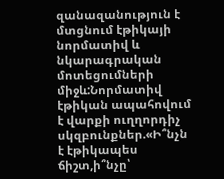զանազանություն է մտցնում էթիկայի նորմատիվ և նկարագրական մոտեցումների միջև:Նորմատիվ էթիկան ապահովում է վարքի ուղղորդիչ սկզբունքներ.«Ի՞նչն է էթիկապես ճիշտ,ի՞նչը՝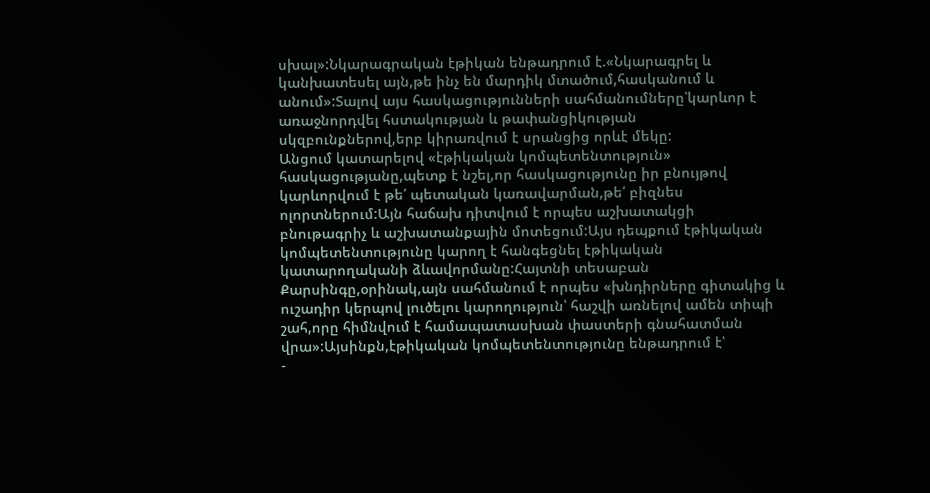սխալ»:Նկարագրական էթիկան ենթադրում է.«Նկարագրել և կանխատեսել այն,թե ինչ են մարդիկ մտածում,հասկանում և անում»:Տալով այս հասկացությունների սահմանումները՝կարևոր է առաջնորդվել հստակության և թափանցիկության սկզբունքներով,երբ կիրառվում է սրանցից որևէ մեկը:
Անցում կատարելով «էթիկական կոմպետենտություն» հասկացությանը,պետք է նշել,որ հասկացությունը իր բնույթով կարևորվում է թե՛ պետական կառավարման,թե՛ բիզնես ոլորտներում:Այն հաճախ դիտվում է որպես աշխատակցի բնութագրիչ և աշխատանքային մոտեցում:Այս դեպքում էթիկական կոմպետենտությունը կարող է հանգեցնել էթիկական կատարողականի ձևավորմանը:Հայտնի տեսաբան Քարսինգը,օրինակ,այն սահմանում է որպես «խնդիրները գիտակից և ուշադիր կերպով լուծելու կարողություն՝ հաշվի առնելով ամեն տիպի շահ,որը հիմնվում է համապատասխան փաստերի գնահատման վրա»:Այսինքն,էթիկական կոմպետենտությունը ենթադրում է՝
-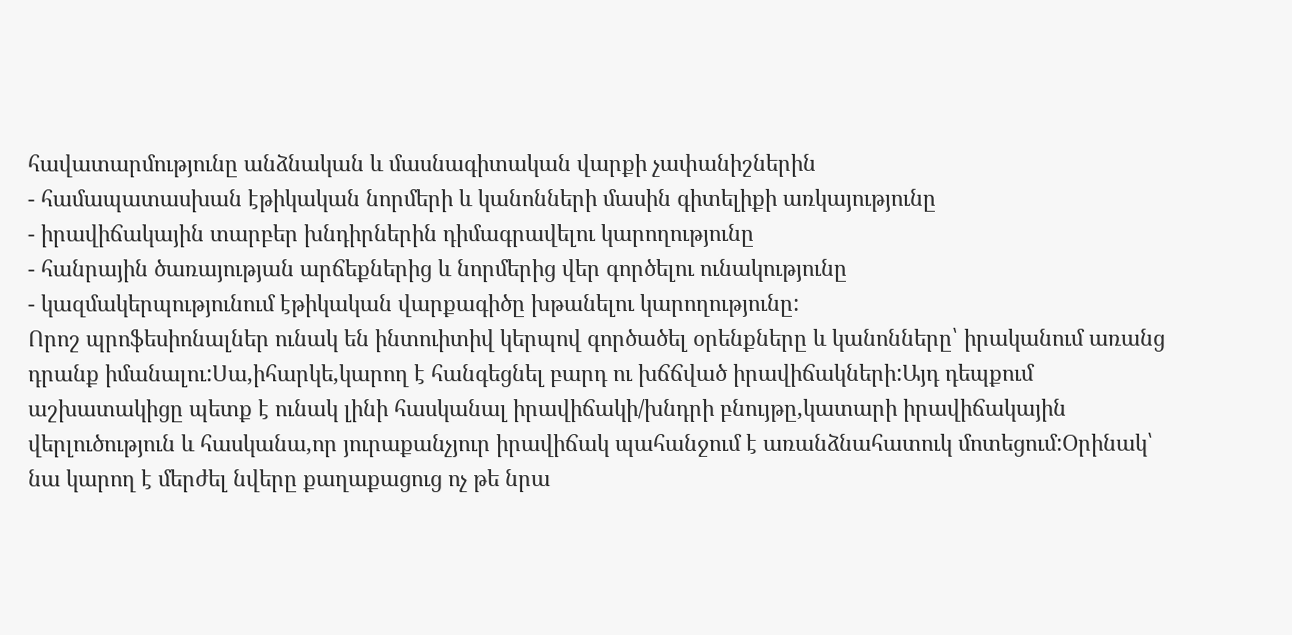հավատարմությունը անձնական և մասնագիտական վարքի չափանիշներին
- համապատասխան էթիկական նորմերի և կանոնների մասին գիտելիքի առկայությունը
- իրավիճակային տարբեր խնդիրներին դիմագրավելու կարողությունը
- հանրային ծառայության արճեքներից և նորմերից վեր գործելու ունակությունը
- կազմակերպությունում էթիկական վարքագիծը խթանելու կարողությունը:
Որոշ պրոֆեսիոնալներ ունակ են ինտուիտիվ կերպով գործածել օրենքները և կանոնները՝ իրականում առանց դրանք իմանալու:Սա,իհարկե,կարող է հանգեցնել բարդ ու խճճված իրավիճակների:Այդ դեպքում աշխատակիցը պետք է ունակ լինի հասկանալ իրավիճակի/խնդրի բնույթը,կատարի իրավիճակային վերլուծություն և հասկանա,որ յուրաքանչյուր իրավիճակ պահանջում է առանձնահատուկ մոտեցում:Օրինակ՝ նա կարող է մերժել նվերը քաղաքացուց ոչ թե նրա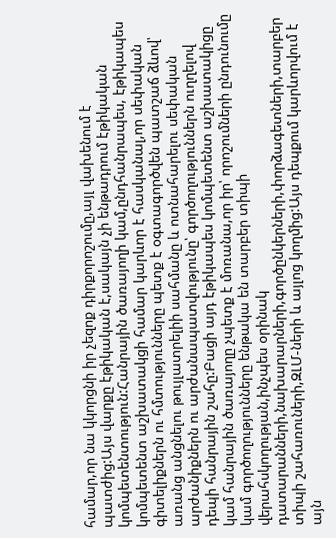համար,որ նա կկորցնի իր չեզոք դիրքորոշումը,այլ վախենում է պատժից:Այս վարքը էթիկական է,սակայն չի ենթադրում էթիկական կոմպետենտություն:Հանրային ծառայողի կամ,ընդհանրապես, էթիկապես կոմպետենտ աշխատակցի համար կարևոր է հասկանալ,որ սեփական գիտելիքներն ու հմտությունները պետք է օգտագործվեն պատշաճ ձևով՝ առանց անցնելու թույլատրելիի սահմանը և ոտնահարելու սեփական արժանիքներն ու արժանապատվությունը՝ գործողություններն ուղղելով դեպի հանրային շահը:Բացի այդ էթիկապես կոմպետենտ աշխատակիցը կամ հանրային ծառայողը չպետք է մոռանա,որ իր՝ որոշումների ընդունումը կամ գործողությունները ենթակա են տարբեր տիպի վերահսկողության,ինչպես օրինակ դատարանների,նախարարների,գործընկերների,փորձագետների,տարբեր տիպի շահառուների,ԶԼՄ-ների և այլոց կողմից:Այս դեպքում կարևորվում է այն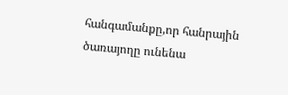հանգամանքը,որ հանրային ծառայողը ունենա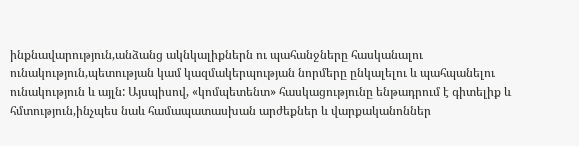ինքնավարություն,անձանց ակնկալիքներն ու պահանջները հասկանալու ունակություն,պետության կամ կազմակերպության նորմերը ընկալելու և պահպանելու ունակություն և այլն: Այսպիսով, «կոմպետենտ» հասկացությունը ենթադրում է գիտելիք և հմտություն,ինչպես նաև համապատասխան արժեքներ և վարքականոններ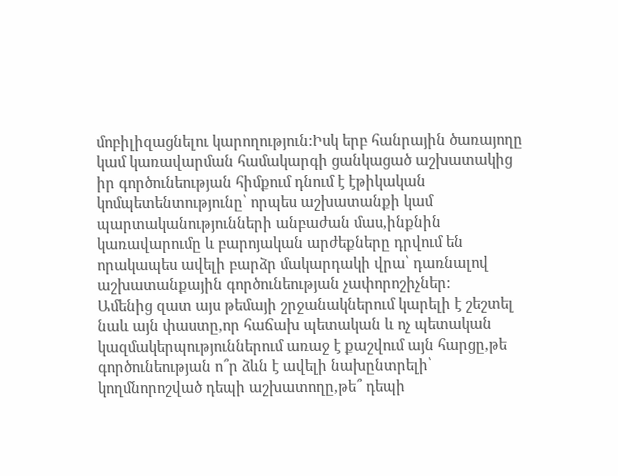մոբիլիզացնելու կարողություն:Իսկ երբ հանրային ծառայողը կամ կառավարման համակարգի ցանկացած աշխատակից իր գործունեության հիմքում դնում է էթիկական կոմպետենտությունը՝ որպես աշխատանքի կամ պարտականությունների անբաժան մաս,ինքնին կառավարումը և բարոյական արժեքները դրվում են որակապես ավելի բարձր մակարդակի վրա՝ դառնալով աշխատանքային գործունեության չափորոշիչներ:
Ամենից զատ այս թեմայի շրջանակներում կարելի է շեշտել նաև այն փաստը,որ հաճախ պետական և ոչ պետական կազմակերպություններում առաջ է քաշվում այն հարցը,թե գործունեության ո՞ր ձևն է ավելի նախընտրելի՝ կողմնորոշված դեպի աշխատողը,թե՞ դեպի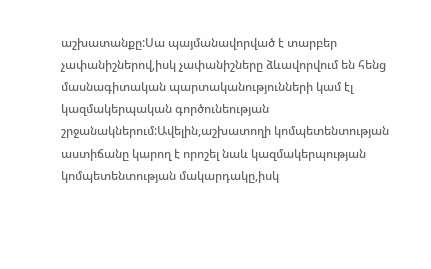աշխատանքը:Սա պայմանավորված է տարբեր չափանիշներով,իսկ չափանիշները ձևավորվում են հենց մասնագիտական պարտականությունների կամ էլ կազմակերպական գործունեության շրջանակներում:Ավելին,աշխատողի կոմպետենտության աստիճանը կարող է որոշել նաև կազմակերպության կոմպետենտության մակարդակը,իսկ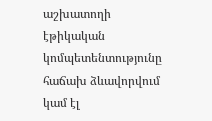աշխատողի էթիկական կոմպետենտությունը հաճախ ձևավորվում կամ էլ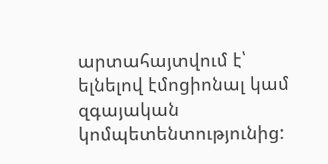արտահայտվում է՝ ելնելով էմոցիոնալ կամ զգայական կոմպետենտությունից: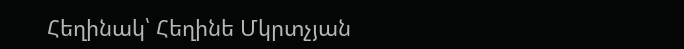Հեղինակ՝ Հեղինե Մկրտչյան